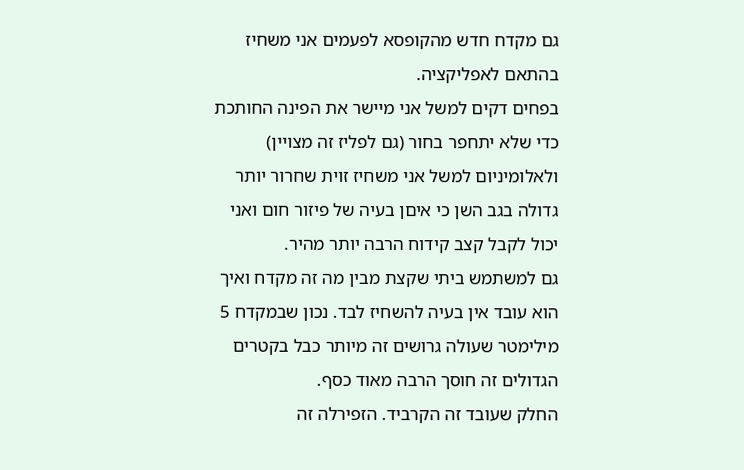גם מקדח חדש מהקופסא לפעמים אני משחיז בהתאם לאפליקציה.
בפחים דקים למשל אני מיישר את הפינה החותכת כדי שלא יתחפר בחור (גם לפליז זה מצויין) ולאלומיניום למשל אני משחיז זוית שחרור יותר גדולה בגב השן כי איםן בעיה של פיזור חום ואני יכול לקבל קצב קידוח הרבה יותר מהיר.
גם למשתמש ביתי שקצת מבין מה זה מקדח ואיך הוא עובד אין בעיה להשחיז לבד. נכון שבמקדח 5 מילימטר שעולה גרושים זה מיותר כבל בקטרים הגדולים זה חוסך הרבה מאוד כסף.
החלק שעובד זה הקרביד. הזפירלה זה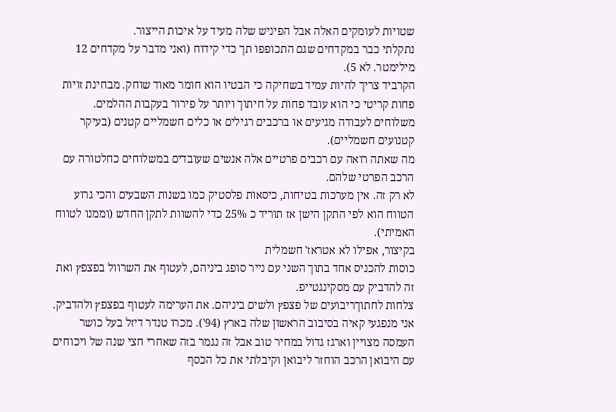שטויות לעומקים האלה אבל הפיניש שלה מעיד על איכות הייצור.
נתקלתי כבר במקדחים שגם התכופפו תך כדי קידוח (ואני מדבר על מקדחים 12 מילימטר. לא 5).
הקרביד צריך להיות עמיד בשחיקה כי הבטיו הוא חומר מאוד שוחק. מבחינת זויות פחות קריטי כי הוא עובד פחות על חיתוך ויותר על פירור בעקבות ההלמים.
משלוחים לעבודה מגיעים או ברכבים רגילים או כלים חשמליים קטנים (בעיקר קטנועים חשמליים).
מה שאתה רואה עם רכבים פרטיים אלה אנשים שעובדים במשלוחים כחלטורה עם הרכב הפרטי שלהם.
לא רק זה. אין מערכות בטיחות, כיסאות פלסטיק כמו בשנות השבעים והכי גרוע הטווח הוא לפי התקן הישן אז תוריד כ 25% כדי להשוות לתקן החדש (וממנו לטווח האמיתי).
בקיצור, אפילו לא אטראז' חשמלית
כוסות להכניס אחד בתוך השני עם נייר סופג ביניהם, לעטוף את השרוול בפצפץ ואת זה להדביק עם מסקינגטייפ.
צלחות לחתוךריבועים של פצפץ ולשים ביניהם. את הערימה לעטוף בפצפץ ולהדביק.
אני מנפגעי קאיה בסיבוב הראשון שלה בארץ (94'). מכרו טנדר דיזל בעל כושר העמסה מצויין וארגז גדול במחיר טוב אבל זה נגמר בזה שאחרי חצי שנה של ויכוחים עם היבואן הרכב הוחזר ליבואן וקיבלתי את כל הכסף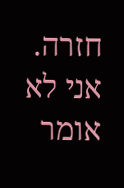חזרה.
אני לא אומר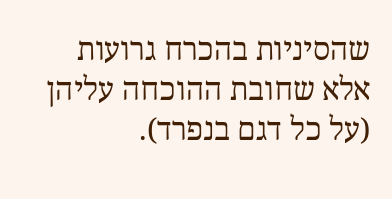שהסיניות בהכרח גרועות אלא שחובת ההוכחה עליהן (על כל דגם בנפרד).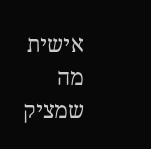אישית מה שמציק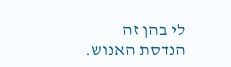לי בהן זה הנדסת האנוש.